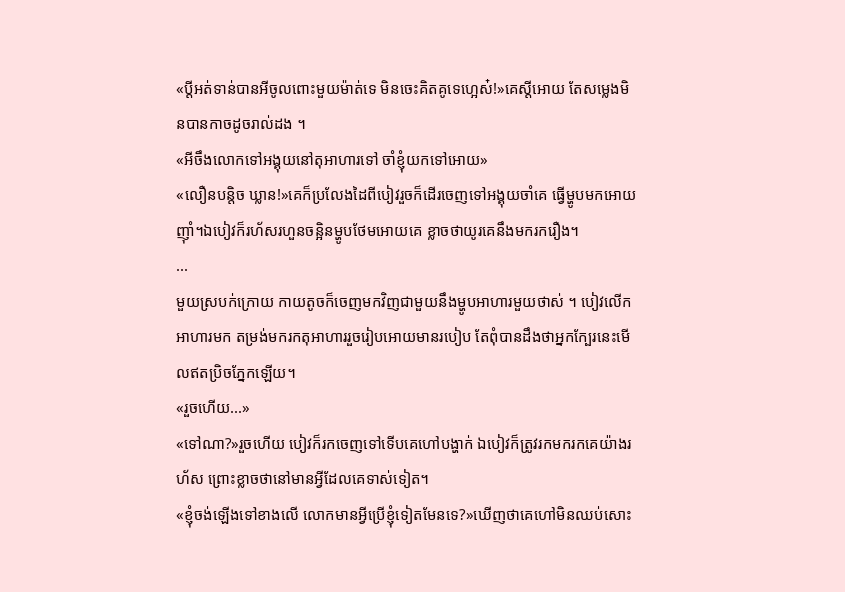«ប្តីអត់ទាន់បានអីចូលពោះមួយម៉ាត់ទេ មិនចេះគិតគូទេហ្អេស៎!»គេស្តីអោយ តែសម្លេងមិនបានកាចដូចរាល់ដង ។
«អីចឹងលោកទៅអង្គុយនៅតុអាហារទៅ ចាំខ្ញុំយកទៅអោយ»
«លឿនបន្តិច ឃ្លាន!»គេក៏ប្រលែងដៃពីបៀវរួចក៏ដើរចេញទៅអង្គុយចាំគេ ធ្វើម្ហូបមកអោយញុាំ។ឯបៀវក៏រហ័សរហួនចន្អិនម្ហូបថែមអោយគេ ខ្លាចថាយូរគេនឹងមករករឿង។
...
មួយស្របក់ក្រោយ កាយតូចក៏ចេញមកវិញជាមួយនឹងម្ហូបអាហារមួយថាស់ ។ បៀវលើកអាហារមក តម្រង់មករកតុអាហាររួចរៀបអោយមានរបៀប តែពុំបានដឹងថាអ្នកក្បែរនេះមើលឥតប្រិចភ្នែកឡើយ។
«រួចហើយ...»
«ទៅណា?»រួចហើយ បៀវក៏រកចេញទៅទើបគេហៅបង្ហាក់ ឯបៀវក៏ត្រូវរកមករកគេយ៉ាងរហ័ស ព្រោះខ្លាចថានៅមានអ្វីដែលគេទាស់ទៀត។
«ខ្ញុំចង់ឡើងទៅខាងលើ លោកមានអ្វីប្រើខ្ញុំទៀតមែនទេ?»ឃើញថាគេហៅមិនឈប់សោះ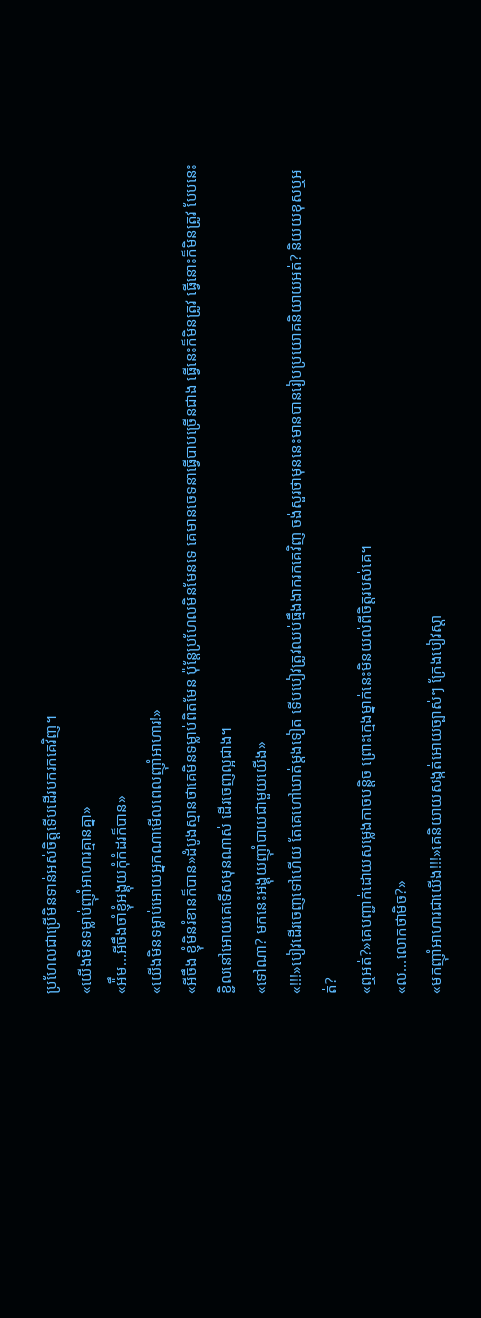ប្រហែលជាប្រើមិនទាន់អស់ចិត្តទើបដើរបករកគេវិញ។
«យើងមិនទម្លាប់ញុាំអាហារគ្មានគ្នា»
«អ៉ឹម...អីចឹងចាំខ្ញុំអង្គុយកុំកំដរក៏បាន»
«យើងមិនទម្លាប់អោយអ្នកណាមើលពេលញុាំអាហារ!»
«អីចឹង ខ្ញុំមិនរំខានក៏បាន»ដំបូងស្មានថាគេមិនទម្លាប់ពិតមែន ប៉ុន្តែប្រហែលមិនមែនទេ គេមានចេទនាធ្វើបាបច្រើនជាង ធ្វើនេះក៏មិនត្រូវ ធ្វើនោះក៏មិនត្រូវ បែបនេះ ខ្ជិលនៅអោយគេទើសមុនណាស់ ដើរចេញល្អជាង។
«ទៅណា? មកនេះអង្គុយញុាំបាយជាមួយយើង»
«!!!»បៀវដើរចេញទៅហើយ តែគេហៅឃាត់ម្តងទៀត ទើបបៀវត្រូវឈប់ធ្មឹងងាករកគេវិញ ចង់សួរថាមុននេះមានបានរៀបប្រយោគនិយាយអត់? និយយខុសឬអត់?
«ឮអត់?»គេបញ្ជាក់ដោយសម្លេងកាចបន្តិច ព្រោះក្មេងម្នាក់នេះមិនយល់ពីចិត្តរបស់គេ។
«ល...លោកថាមិច?»
«មកញុាំអាហារជាយើង!!!»គេនិយាយសង្កត់អោយច្បាស់ៗ ក្រែងបៀវស្តា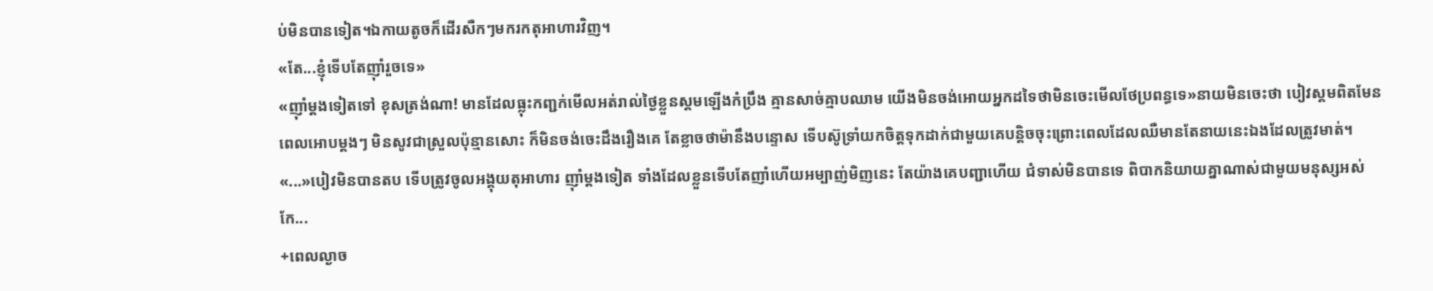ប់មិនបានទៀត។ឯកាយតូចក៏ដើរសឺកៗមករកតុអាហារវិញ។
«តែ...ខ្ញុំទើបតែញុាំរួចទេ»
«ញុាំម្តងទៀតទៅ ខុសត្រង់ណា! មានដែលធ្លុះកញ្ជក់មើលអត់រាល់ថ្ងៃខ្លួនស្គមឡើងកំប្រឹង គ្មានសាច់គ្មាបឈាម យើងមិនចង់អោយអ្នកដទៃថាមិនចេះមើលថែប្រពន្ធទេ»នាយមិនចេះថា បៀវស្គមពិតមែន ពេលអោបម្តងៗ មិនសូវជាស្រួលប៉ុន្មានសោះ ក៏មិនចង់ចេះដឹងរឿងគេ តែខ្លាចថាម៉ានឹងបន្ទោស ទើបស៊ូទ្រាំយកចិត្តទុកដាក់ជាមួយគេបន្តិចចុះព្រោះពេលដែលឈឺមានតែនាយនេះឯងដែលត្រូវមាត់។
«...»បៀវមិនបានតប ទើបត្រូវចូលអង្គុយតុអាហារ ញុាំម្តងទៀត ទាំងដែលខ្លួនទើបតែញាំហើយអម្បាញ់មិញនេះ តែយ៉ាងគេបញ្ជាហើយ ជំទាស់មិនបានទេ ពិបាកនិយាយគ្នាណាស់ជាមួយមនុស្សអស់កែ...
+ពេលល្ងាច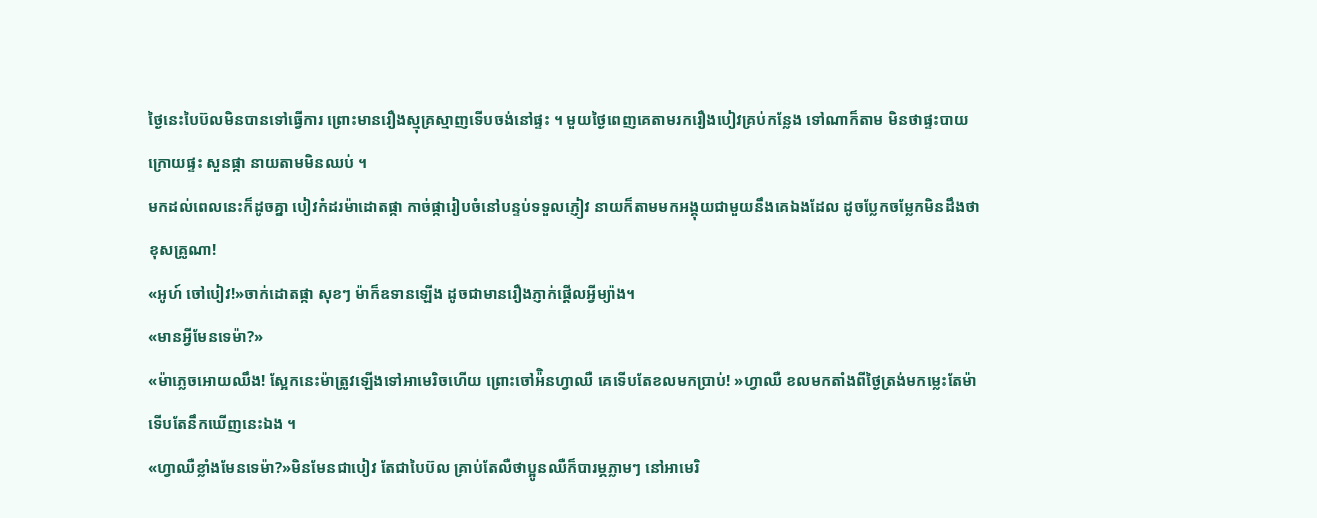ថ្ងៃនេះបៃប៊លមិនបានទៅធ្វើការ ព្រោះមានរឿងស្មុគ្រស្មាញទើបចង់នៅផ្ទះ ។ មួយថ្ងៃពេញគេតាមរករឿងបៀវគ្រប់កន្លែង ទៅណាក៏តាម មិនថាផ្ទះបាយ ក្រោយផ្ទះ សួនផ្កា នាយតាមមិនឈប់ ។
មកដល់ពេលនេះក៏ដូចគ្នា បៀវកំដរម៉ាដោតផ្កា កាច់ផ្ការៀបចំនៅបន្ទប់ទទួលភ្ញៀវ នាយក៏តាមមកអង្គុយជាមួយនឹងគេឯងដែល ដូចប្លែកចម្លែកមិនដឹងថាខុសគ្រូណា!
«អូហ៍ ចៅបៀវ!»ចាក់ដោតផ្កា សុខៗ ម៉ាក៏ឧទានឡើង ដូចជាមានរឿងភ្ញាក់ផ្តើលអ្វីម្យ៉ាង។
«មានអ្វីមែនទេម៉ា?»
«ម៉ាភ្លេចអោយឈឹង! ស្អែកនេះម៉ាត្រូវឡើងទៅអាមេរិចហើយ ព្រោះចៅអ៉ិនហ្វាឈឺ គេទើបតែខលមកប្រាប់! »ហ្វាឈឺ ខលមកតាំងពីថ្ងៃត្រង់មកម្លេះតែម៉ាទើបតែនឹកឃើញនេះឯង ។
«ហ្វាឈឺខ្លាំងមែនទេម៉ា?»មិនមែនជាបៀវ តែជាបៃប៊ល គ្រាប់តែលឺថាប្អូនឈឺក៏បារម្ភភ្លាមៗ នៅអាមេរិ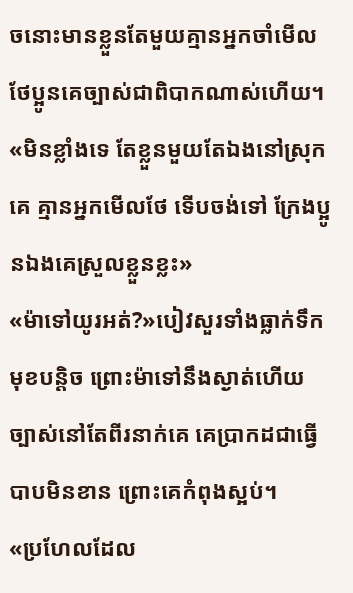ចនោះមានខ្លួនតែមួយគ្មានអ្នកចាំមើលថែប្អូនគេច្បាស់ជាពិបាកណាស់ហើយ។
«មិនខ្លាំងទេ តែខ្លួនមួយតែឯងនៅស្រុកគេ គ្មានអ្នកមើលថែ ទើបចង់ទៅ ក្រែងប្អូនឯងគេស្រួលខ្លួនខ្លះ»
«ម៉ាទៅយូរអត់?»បៀវសួរទាំងធ្លាក់ទឹកមុខបន្តិច ព្រោះម៉ាទៅនឹងស្ងាត់ហើយ ច្បាស់នៅតែពីរនាក់គេ គេប្រាកដជាធ្វើបាបមិនខាន ព្រោះគេកំពុងស្អប់។
«ប្រហែលដែល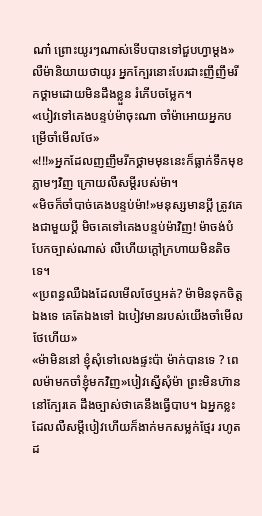ណា៎ ព្រោះយូរៗណាស់ទើបបានទៅជួបហ្វាម្តង»លឺម៉ានិយាយថាយូរ អ្នកក្បែរនោះបែរជាះញឹញឹមរីកថ្គាមដោយមិនដឹងខ្លួន រំភើបចម្លែក។
«បៀវទៅគេងបន្ទប់ម៉ាចុះណា ចាំម៉ាអោយអ្នកបម្រើចាំមើលថែ»
«!!!»អ្នកដែលញញឹមរីកថ្គាមមុននេះក៏ធ្លាក់ទឹកមុខភ្លាមៗវិញ ក្រោយលឺសម្តីរបស់ម៉ា។
«មិចក៏ចាំបាច់គេងបន្ទប់ម៉ា!»មនុស្សមានប្តី ត្រូវគេងជាមួយប្តី មិចគេទៅគេងបន្ទប់ម៉ាវិញ! ម៉ាចង់បំបែកច្បាស់ណាស់ លឺហើយក្តៅក្រហាយមិនតិចទេ។
«ប្រពន្ធឈឺឯងដែលមើលថែឬអត់? ម៉ាមិនទុកចិត្តឯងទេ គេតែឯងទៅ ឯបៀវមានរបស់យើងចាំមើលថែហើយ»
«ម៉ាមិននៅ ខ្ញុំសុំទៅលេងផ្ទះប៉ា ម៉ាក់បានទេ ? ពេលម៉ាមកចាំខ្ញុំមកវិញ»បៀវស្នើសុំម៉ា ព្រះមិនហ៊ាននៅក្បែរគេ ដឹងច្បាស់ថាគេនឹងធ្វើបាប។ ឯអ្នកខ្លះដែលលឺសម្តីបៀវហើយក៏ងាក់មកសម្លក់ថ្មែរ រហូតដ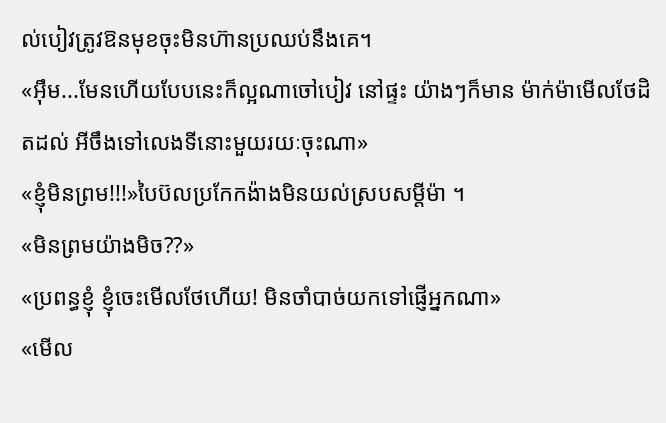ល់បៀវត្រូវឱនមុខចុះមិនហ៊ានប្រឈប់នឹងគេ។
«អ៊ឹម...មែនហើយបែបនេះក៏ល្អណាចៅបៀវ នៅផ្ទះ យ៉ាងៗក៏មាន ម៉ាក់ម៉ាមើលថែដិតដល់ អីចឹងទៅលេងទីនោះមួយរយៈចុះណា»
«ខ្ញុំមិនព្រម!!!»បៃប៊លប្រកែកង៉ាងមិនយល់ស្របសម្តីម៉ា ។
«មិនព្រមយ៉ាងមិច??»
«ប្រពន្ធខ្ញុំ ខ្ញុំចេះមើលថែហើយ! មិនចាំបាច់យកទៅផ្ញើអ្នកណា»
«មើល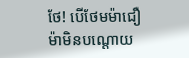ថែ! បើថែមម៉ាជឿ ម៉ាមិនបណ្តោយ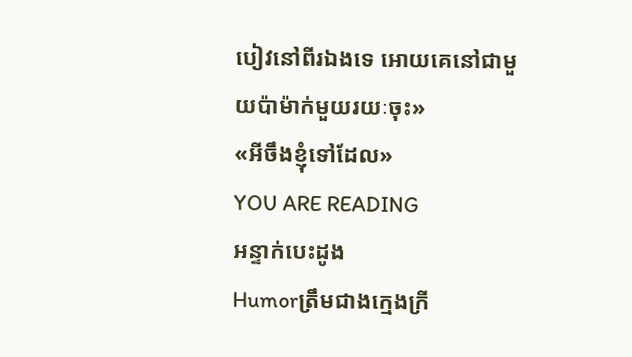បៀវនៅពីរឯងទេ អោយគេនៅជាមួយប៉ាម៉ាក់មួយរយៈចុះ»
«អីចឹងខ្ញុំទៅដែល»
YOU ARE READING
អន្ទាក់បេះដូង
Humorត្រឹមជាងក្មេងក្រី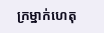ក្រម្នាក់ហេតុ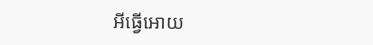អីធ្វើអោយ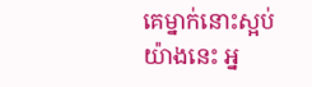គេម្នាក់នោះស្អប់យ៉ាងនេះ អ្ន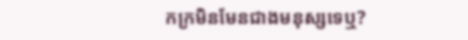កក្រមិនមែនជាងមនុស្សទេឬ?